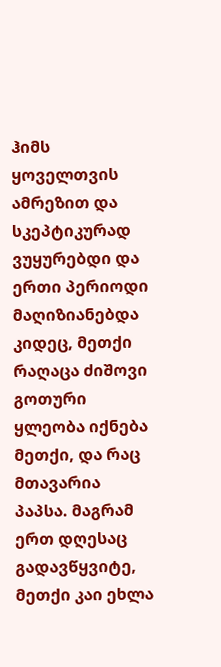ჰიმს ყოველთვის ამრეზით და სკეპტიკურად ვუყურებდი და ერთი პერიოდი მაღიზიანებდა კიდეც, მეთქი რაღაცა ძიშოვი გოთური ყლეობა იქნება მეთქი, და რაც მთავარია პაპსა. მაგრამ ერთ დღესაც გადავწყვიტე, მეთქი კაი ეხლა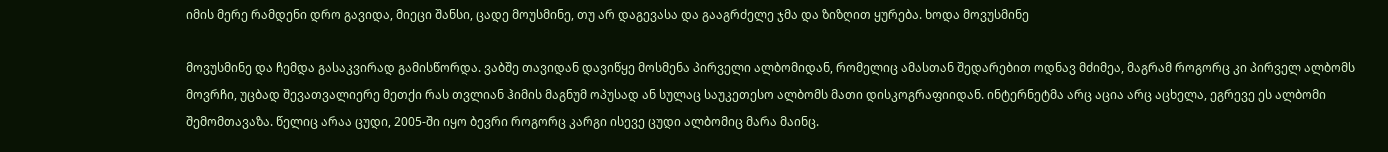იმის მერე რამდენი დრო გავიდა, მიეცი შანსი, ცადე მოუსმინე, თუ არ დაგევასა და გააგრძელე ჯმა და ზიზღით ყურება. ხოდა მოვუსმინე

მოვუსმინე და ჩემდა გასაკვირად გამისწორდა. ვაბშე თავიდან დავიწყე მოსმენა პირველი ალბომიდან, რომელიც ამასთან შედარებით ოდნავ მძიმეა, მაგრამ როგორც კი პირველ ალბომს მოვრჩი, უცბად შევათვალიერე მეთქი რას თვლიან ჰიმის მაგნუმ ოპუსად ან სულაც საუკეთესო ალბომს მათი დისკოგრაფიიდან. ინტერნეტმა არც აცია არც აცხელა, ეგრევე ეს ალბომი შემომთავაზა. წელიც არაა ცუდი, 2005-ში იყო ბევრი როგორც კარგი ისევე ცუდი ალბომიც მარა მაინც.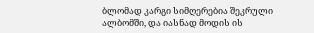ბლომად კარგი სიმღერებია შეკრული ალბომში, და იასნად მოდის ის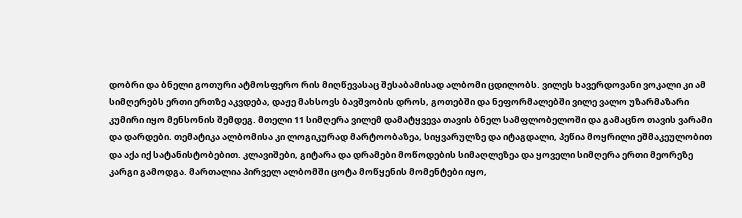დობრი და ბნელი გოთური ატმოსფერო რის მიღწევასაც შესაბამისად ალბომი ცდილობს. ვილეს ხავერდოვანი ვოკალი კი ამ სიმღერებს ერთი ერთზე აკვდება, დაჟე მახსოვს ბავშვობის დროს, გოთებში და ნეფორმალებში ვილე ვალო უზარმაზარი კუმირი იყო მენსონის შემდეგ. მთელი 11 სიმღერა ვილემ დამატყვევა თავის ბნელ სამფლობელოში და გამაცნო თავის ვარამი და დარდები. თემატიკა ალბომისა კი ლოგიკურად მარტოობაზეა, სიყვარულზე და იტაგდალი, პეწია მოყრილი ეშმაკეულობით და აქა იქ სატანისტობებით. კლავიშები, გიტარა და დრამები მოწოდების სიმაღლეზეა და ყოველი სიმღერა ერთი მეორეზე კარგი გამოდგა. მართალია პირველ ალბომში ცოტა მოწყენის მომენტები იყო,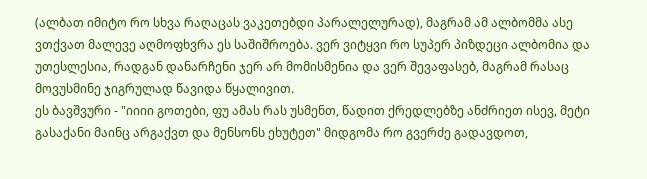(ალბათ იმიტო რო სხვა რაღაცას ვაკეთებდი პარალელურად), მაგრამ ამ ალბომმა ასე ვთქვათ მალევე აღმოფხვრა ეს საშიშროება. ვერ ვიტყვი რო სუპერ პიზდეცი ალბომია და უთესლესია, რადგან დანარჩენი ჯერ არ მომისმენია და ვერ შევაფასებ, მაგრამ რასაც მოვუსმინე ჯიგრულად წავიდა წყალივით.
ეს ბავშვური - "იიიი გოთები, ფუ ამას რას უსმენთ, წადით ქრედლებზე ანძრიეთ ისევ, მეტი გასაქანი მაინც არგაქვთ და მენსონს ეხუტეთ" მიდგომა რო გვერძე გადავდოთ,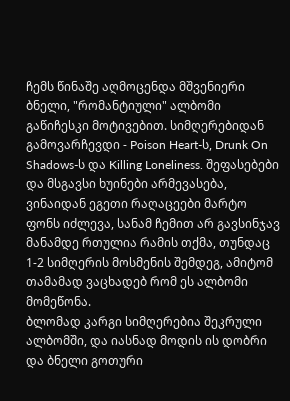ჩემს წინაშე აღმოცენდა მშვენიერი ბნელი, "რომანტიული" ალბომი გაწიჩესკი მოტივებით. სიმღერებიდან გამოვარჩევდი - Poison Heart-ს, Drunk On Shadows-ს და Killing Loneliness. შეფასებები და მსგავსი ხუინები არმევასება, ვინაიდან ეგეთი რაღაცეები მარტო ფონს იძლევა, სანამ ჩემით არ გავსინჯავ მანამდე რთულია რამის თქმა, თუნდაც 1-2 სიმღერის მოსმენის შემდეგ, ამიტომ თამამად ვაცხადებ რომ ეს ალბომი მომეწონა.
ბლომად კარგი სიმღერებია შეკრული ალბომში, და იასნად მოდის ის დობრი და ბნელი გოთური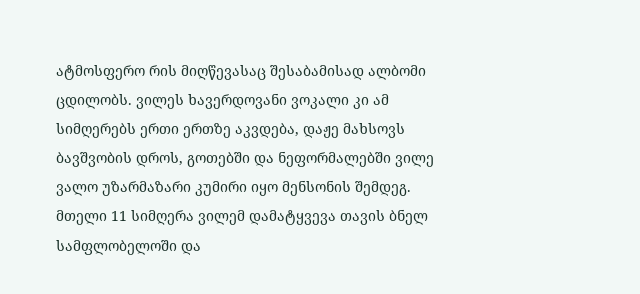ატმოსფერო რის მიღწევასაც შესაბამისად ალბომი ცდილობს. ვილეს ხავერდოვანი ვოკალი კი ამ სიმღერებს ერთი ერთზე აკვდება, დაჟე მახსოვს ბავშვობის დროს, გოთებში და ნეფორმალებში ვილე ვალო უზარმაზარი კუმირი იყო მენსონის შემდეგ. მთელი 11 სიმღერა ვილემ დამატყვევა თავის ბნელ სამფლობელოში და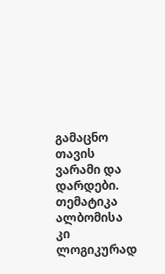გამაცნო თავის ვარამი და დარდები. თემატიკა ალბომისა კი ლოგიკურად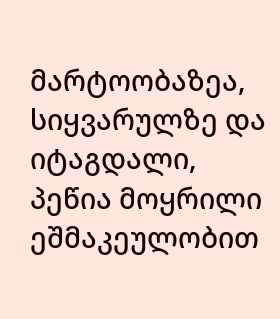მარტოობაზეა, სიყვარულზე და იტაგდალი, პეწია მოყრილი ეშმაკეულობით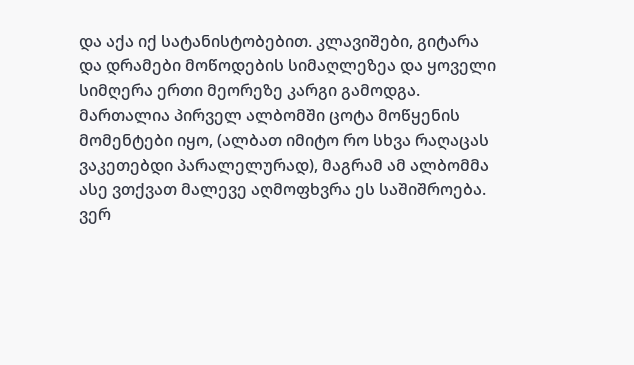და აქა იქ სატანისტობებით. კლავიშები, გიტარა და დრამები მოწოდების სიმაღლეზეა და ყოველი სიმღერა ერთი მეორეზე კარგი გამოდგა. მართალია პირველ ალბომში ცოტა მოწყენის მომენტები იყო, (ალბათ იმიტო რო სხვა რაღაცას ვაკეთებდი პარალელურად), მაგრამ ამ ალბომმა ასე ვთქვათ მალევე აღმოფხვრა ეს საშიშროება. ვერ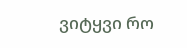ვიტყვი რო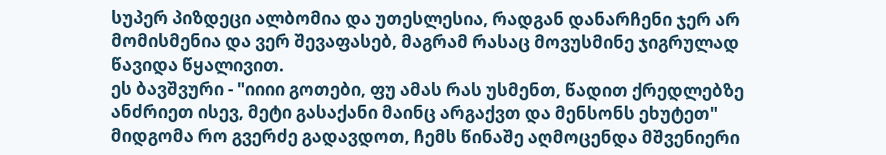სუპერ პიზდეცი ალბომია და უთესლესია, რადგან დანარჩენი ჯერ არ მომისმენია და ვერ შევაფასებ, მაგრამ რასაც მოვუსმინე ჯიგრულად წავიდა წყალივით.
ეს ბავშვური - "იიიი გოთები, ფუ ამას რას უსმენთ, წადით ქრედლებზე ანძრიეთ ისევ, მეტი გასაქანი მაინც არგაქვთ და მენსონს ეხუტეთ" მიდგომა რო გვერძე გადავდოთ, ჩემს წინაშე აღმოცენდა მშვენიერი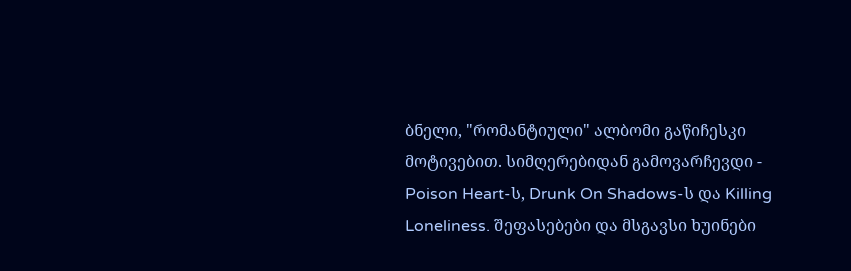ბნელი, "რომანტიული" ალბომი გაწიჩესკი მოტივებით. სიმღერებიდან გამოვარჩევდი - Poison Heart-ს, Drunk On Shadows-ს და Killing Loneliness. შეფასებები და მსგავსი ხუინები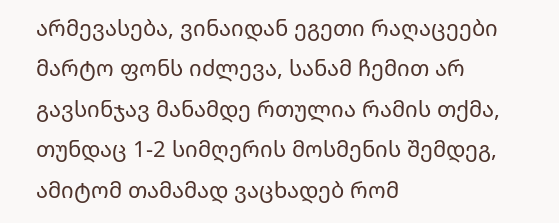არმევასება, ვინაიდან ეგეთი რაღაცეები მარტო ფონს იძლევა, სანამ ჩემით არ გავსინჯავ მანამდე რთულია რამის თქმა, თუნდაც 1-2 სიმღერის მოსმენის შემდეგ, ამიტომ თამამად ვაცხადებ რომ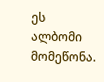ეს ალბომი მომეწონა.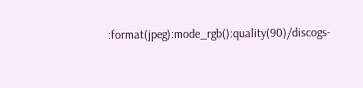:format(jpeg):mode_rgb():quality(90)/discogs-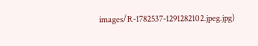images/R-1782537-1291282102.jpeg.jpg)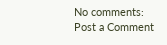No comments:
Post a Comment